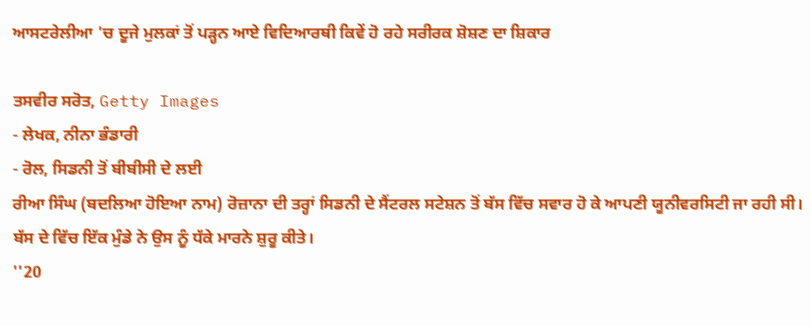ਆਸਟਰੇਲੀਆ 'ਚ ਦੂਜੇ ਮੁਲਕਾਂ ਤੋਂ ਪੜ੍ਹਨ ਆਏ ਵਿਦਿਆਰਥੀ ਕਿਵੇਂ ਹੋ ਰਹੇ ਸਰੀਰਕ ਸ਼ੋਸ਼ਣ ਦਾ ਸ਼ਿਕਾਰ

ਤਸਵੀਰ ਸਰੋਤ, Getty Images
- ਲੇਖਕ, ਨੀਨਾ ਭੰਡਾਰੀ
- ਰੋਲ, ਸਿਡਨੀ ਤੋਂ ਬੀਬੀਸੀ ਦੇ ਲਈ
ਰੀਆ ਸਿੰਘ (ਬਦਲਿਆ ਹੋਇਆ ਨਾਮ) ਰੋਜ਼ਾਨਾ ਦੀ ਤਰ੍ਹਾਂ ਸਿਡਨੀ ਦੇ ਸੈਂਟਰਲ ਸਟੇਸ਼ਨ ਤੋਂ ਬੱਸ ਵਿੱਚ ਸਵਾਰ ਹੋ ਕੇ ਆਪਣੀ ਯੂਨੀਵਰਸਿਟੀ ਜਾ ਰਹੀ ਸੀ। ਬੱਸ ਦੇ ਵਿੱਚ ਇੱਕ ਮੁੰਡੇ ਨੇ ਉਸ ਨੂੰ ਧੱਕੇ ਮਾਰਨੇ ਸ਼ੁਰੂ ਕੀਤੇ।
''20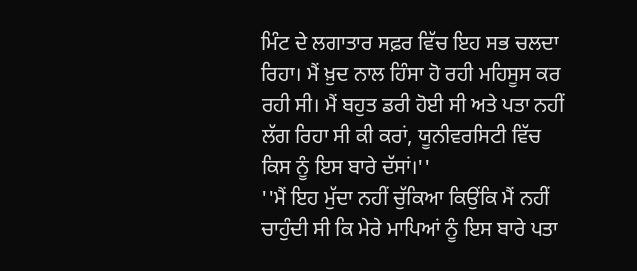ਮਿੰਟ ਦੇ ਲਗਾਤਾਰ ਸਫ਼ਰ ਵਿੱਚ ਇਹ ਸਭ ਚਲਦਾ ਰਿਹਾ। ਮੈਂ ਖ਼ੁਦ ਨਾਲ ਹਿੰਸਾ ਹੋ ਰਹੀ ਮਹਿਸੂਸ ਕਰ ਰਹੀ ਸੀ। ਮੈਂ ਬਹੁਤ ਡਰੀ ਹੋਈ ਸੀ ਅਤੇ ਪਤਾ ਨਹੀਂ ਲੱਗ ਰਿਹਾ ਸੀ ਕੀ ਕਰਾਂ, ਯੂਨੀਵਰਸਿਟੀ ਵਿੱਚ ਕਿਸ ਨੂੰ ਇਸ ਬਾਰੇ ਦੱਸਾਂ।''
''ਮੈਂ ਇਹ ਮੁੱਦਾ ਨਹੀਂ ਚੁੱਕਿਆ ਕਿਉਂਕਿ ਮੈਂ ਨਹੀਂ ਚਾਹੁੰਦੀ ਸੀ ਕਿ ਮੇਰੇ ਮਾਪਿਆਂ ਨੂੰ ਇਸ ਬਾਰੇ ਪਤਾ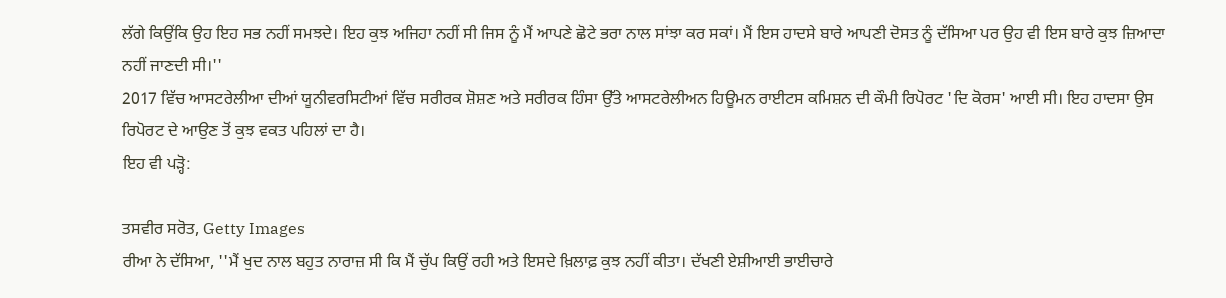ਲੱਗੇ ਕਿਉਂਕਿ ਉਹ ਇਹ ਸਭ ਨਹੀਂ ਸਮਝਦੇ। ਇਹ ਕੁਝ ਅਜਿਹਾ ਨਹੀਂ ਸੀ ਜਿਸ ਨੂੰ ਮੈਂ ਆਪਣੇ ਛੋਟੇ ਭਰਾ ਨਾਲ ਸਾਂਝਾ ਕਰ ਸਕਾਂ। ਮੈਂ ਇਸ ਹਾਦਸੇ ਬਾਰੇ ਆਪਣੀ ਦੋਸਤ ਨੂੰ ਦੱਸਿਆ ਪਰ ਉਹ ਵੀ ਇਸ ਬਾਰੇ ਕੁਝ ਜ਼ਿਆਦਾ ਨਹੀਂ ਜਾਣਦੀ ਸੀ।''
2017 ਵਿੱਚ ਆਸਟਰੇਲੀਆ ਦੀਆਂ ਯੂਨੀਵਰਸਿਟੀਆਂ ਵਿੱਚ ਸਰੀਰਕ ਸ਼ੋਸ਼ਣ ਅਤੇ ਸਰੀਰਕ ਹਿੰਸਾ ਉੱਤੇ ਆਸਟਰੇਲੀਅਨ ਹਿਊਮਨ ਰਾਈਟਸ ਕਮਿਸ਼ਨ ਦੀ ਕੌਮੀ ਰਿਪੋਰਟ 'ਦਿ ਕੋਰਸ' ਆਈ ਸੀ। ਇਹ ਹਾਦਸਾ ਉਸ ਰਿਪੋਰਟ ਦੇ ਆਉਣ ਤੋਂ ਕੁਝ ਵਕਤ ਪਹਿਲਾਂ ਦਾ ਹੈ।
ਇਹ ਵੀ ਪੜ੍ਹੋ:

ਤਸਵੀਰ ਸਰੋਤ, Getty Images
ਰੀਆ ਨੇ ਦੱਸਿਆ, ''ਮੈਂ ਖੁਦ ਨਾਲ ਬਹੁਤ ਨਾਰਾਜ਼ ਸੀ ਕਿ ਮੈਂ ਚੁੱਪ ਕਿਉਂ ਰਹੀ ਅਤੇ ਇਸਦੇ ਖ਼ਿਲਾਫ਼ ਕੁਝ ਨਹੀਂ ਕੀਤਾ। ਦੱਖਣੀ ਏਸ਼ੀਆਈ ਭਾਈਚਾਰੇ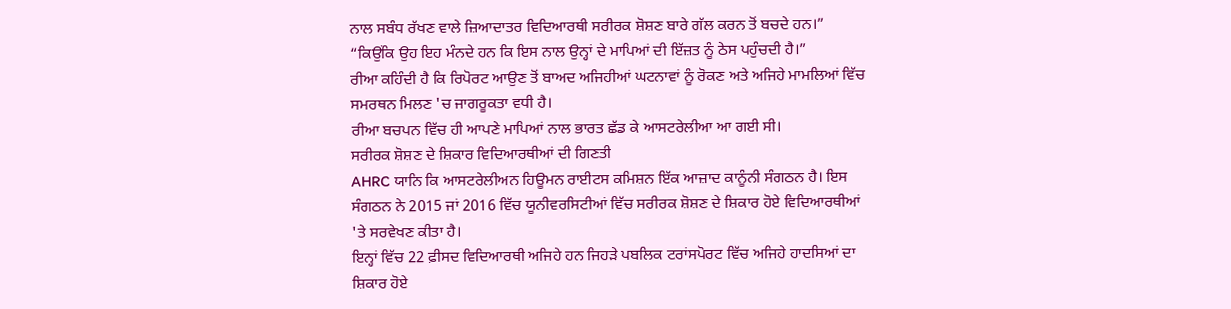ਨਾਲ ਸਬੰਧ ਰੱਖਣ ਵਾਲੇ ਜ਼ਿਆਦਾਤਰ ਵਿਦਿਆਰਥੀ ਸਰੀਰਕ ਸ਼ੋਸ਼ਣ ਬਾਰੇ ਗੱਲ ਕਰਨ ਤੋਂ ਬਚਦੇ ਹਨ।”
“ਕਿਉਂਕਿ ਉਹ ਇਹ ਮੰਨਦੇ ਹਨ ਕਿ ਇਸ ਨਾਲ ਉਨ੍ਹਾਂ ਦੇ ਮਾਪਿਆਂ ਦੀ ਇੱਜ਼ਤ ਨੂੰ ਠੇਸ ਪਹੁੰਚਦੀ ਹੈ।”
ਰੀਆ ਕਹਿੰਦੀ ਹੈ ਕਿ ਰਿਪੋਰਟ ਆਉਣ ਤੋਂ ਬਾਅਦ ਅਜਿਹੀਆਂ ਘਟਨਾਵਾਂ ਨੂੰ ਰੋਕਣ ਅਤੇ ਅਜਿਹੇ ਮਾਮਲਿਆਂ ਵਿੱਚ ਸਮਰਥਨ ਮਿਲਣ 'ਚ ਜਾਗਰੂਕਤਾ ਵਧੀ ਹੈ।
ਰੀਆ ਬਚਪਨ ਵਿੱਚ ਹੀ ਆਪਣੇ ਮਾਪਿਆਂ ਨਾਲ ਭਾਰਤ ਛੱਡ ਕੇ ਆਸਟਰੇਲੀਆ ਆ ਗਈ ਸੀ।
ਸਰੀਰਕ ਸ਼ੋਸ਼ਣ ਦੇ ਸ਼ਿਕਾਰ ਵਿਦਿਆਰਥੀਆਂ ਦੀ ਗਿਣਤੀ
AHRC ਯਾਨਿ ਕਿ ਆਸਟਰੇਲੀਅਨ ਹਿਊਮਨ ਰਾਈਟਸ ਕਮਿਸ਼ਨ ਇੱਕ ਆਜ਼ਾਦ ਕਾਨੂੰਨੀ ਸੰਗਠਨ ਹੈ। ਇਸ ਸੰਗਠਨ ਨੇ 2015 ਜਾਂ 2016 ਵਿੱਚ ਯੂਨੀਵਰਸਿਟੀਆਂ ਵਿੱਚ ਸਰੀਰਕ ਸ਼ੋਸ਼ਣ ਦੇ ਸ਼ਿਕਾਰ ਹੋਏ ਵਿਦਿਆਰਥੀਆਂ 'ਤੇ ਸਰਵੇਖਣ ਕੀਤਾ ਹੈ।
ਇਨ੍ਹਾਂ ਵਿੱਚ 22 ਫ਼ੀਸਦ ਵਿਦਿਆਰਥੀ ਅਜਿਹੇ ਹਨ ਜਿਹੜੇ ਪਬਲਿਕ ਟਰਾਂਸਪੋਰਟ ਵਿੱਚ ਅਜਿਹੇ ਹਾਦਸਿਆਂ ਦਾ ਸ਼ਿਕਾਰ ਹੋਏ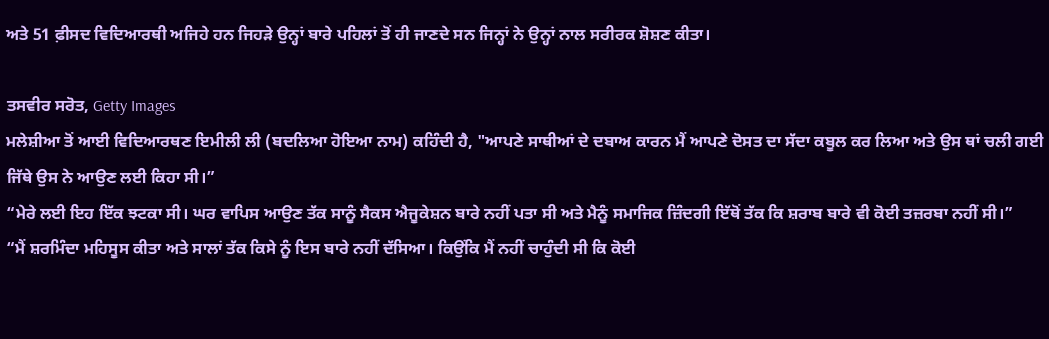ਅਤੇ 51 ਫ਼ੀਸਦ ਵਿਦਿਆਰਥੀ ਅਜਿਹੇ ਹਨ ਜਿਹੜੇ ਉਨ੍ਹਾਂ ਬਾਰੇ ਪਹਿਲਾਂ ਤੋਂ ਹੀ ਜਾਣਦੇ ਸਨ ਜਿਨ੍ਹਾਂ ਨੇ ਉਨ੍ਹਾਂ ਨਾਲ ਸਰੀਰਕ ਸ਼ੋਸ਼ਣ ਕੀਤਾ।

ਤਸਵੀਰ ਸਰੋਤ, Getty Images
ਮਲੇਸ਼ੀਆ ਤੋਂ ਆਈ ਵਿਦਿਆਰਥਣ ਇਮੀਲੀ ਲੀ (ਬਦਲਿਆ ਹੋਇਆ ਨਾਮ) ਕਹਿੰਦੀ ਹੈ, "ਆਪਣੇ ਸਾਥੀਆਂ ਦੇ ਦਬਾਅ ਕਾਰਨ ਮੈਂ ਆਪਣੇ ਦੋਸਤ ਦਾ ਸੱਦਾ ਕਬੂਲ ਕਰ ਲਿਆ ਅਤੇ ਉਸ ਥਾਂ ਚਲੀ ਗਈ ਜਿੱਥੇ ਉਸ ਨੇ ਆਉਣ ਲਈ ਕਿਹਾ ਸੀ।”
“ਮੇਰੇ ਲਈ ਇਹ ਇੱਕ ਝਟਕਾ ਸੀ। ਘਰ ਵਾਪਿਸ ਆਉਣ ਤੱਕ ਸਾਨੂੰ ਸੈਕਸ ਐਜੂਕੇਸ਼ਨ ਬਾਰੇ ਨਹੀਂ ਪਤਾ ਸੀ ਅਤੇ ਮੈਨੂੰ ਸਮਾਜਿਕ ਜ਼ਿੰਦਗੀ ਇੱਥੋਂ ਤੱਕ ਕਿ ਸ਼ਰਾਬ ਬਾਰੇ ਵੀ ਕੋਈ ਤਜ਼ਰਬਾ ਨਹੀਂ ਸੀ।”
“ਮੈਂ ਸ਼ਰਮਿੰਦਾ ਮਹਿਸੂਸ ਕੀਤਾ ਅਤੇ ਸਾਲਾਂ ਤੱਕ ਕਿਸੇ ਨੂੰ ਇਸ ਬਾਰੇ ਨਹੀਂ ਦੱਸਿਆ। ਕਿਉਂਕਿ ਮੈਂ ਨਹੀਂ ਚਾਹੁੰਦੀ ਸੀ ਕਿ ਕੋਈ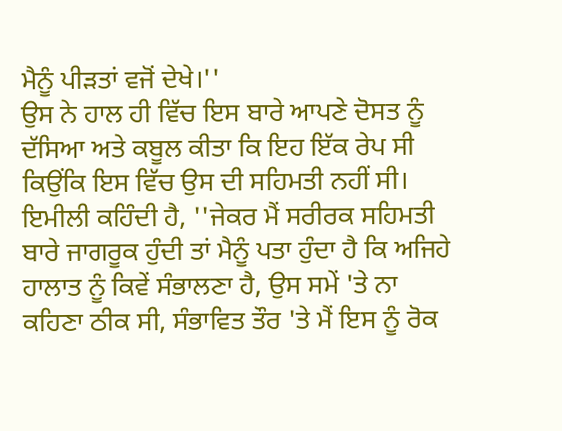ਮੈਨੂੰ ਪੀੜਤਾਂ ਵਜੋਂ ਦੇਖੇ।''
ਉਸ ਨੇ ਹਾਲ ਹੀ ਵਿੱਚ ਇਸ ਬਾਰੇ ਆਪਣੇ ਦੋਸਤ ਨੂੰ ਦੱਸਿਆ ਅਤੇ ਕਬੂਲ ਕੀਤਾ ਕਿ ਇਹ ਇੱਕ ਰੇਪ ਸੀ ਕਿਉਂਕਿ ਇਸ ਵਿੱਚ ਉਸ ਦੀ ਸਹਿਮਤੀ ਨਹੀਂ ਸੀ।
ਇਮੀਲੀ ਕਹਿੰਦੀ ਹੈ, ''ਜੇਕਰ ਮੈਂ ਸਰੀਰਕ ਸਹਿਮਤੀ ਬਾਰੇ ਜਾਗਰੂਕ ਹੁੰਦੀ ਤਾਂ ਮੈਨੂੰ ਪਤਾ ਹੁੰਦਾ ਹੈ ਕਿ ਅਜਿਹੇ ਹਾਲਾਤ ਨੂੰ ਕਿਵੇਂ ਸੰਭਾਲਣਾ ਹੈ, ਉਸ ਸਮੇਂ 'ਤੇ ਨਾ ਕਹਿਣਾ ਠੀਕ ਸੀ, ਸੰਭਾਵਿਤ ਤੌਰ 'ਤੇ ਮੈਂ ਇਸ ਨੂੰ ਰੋਕ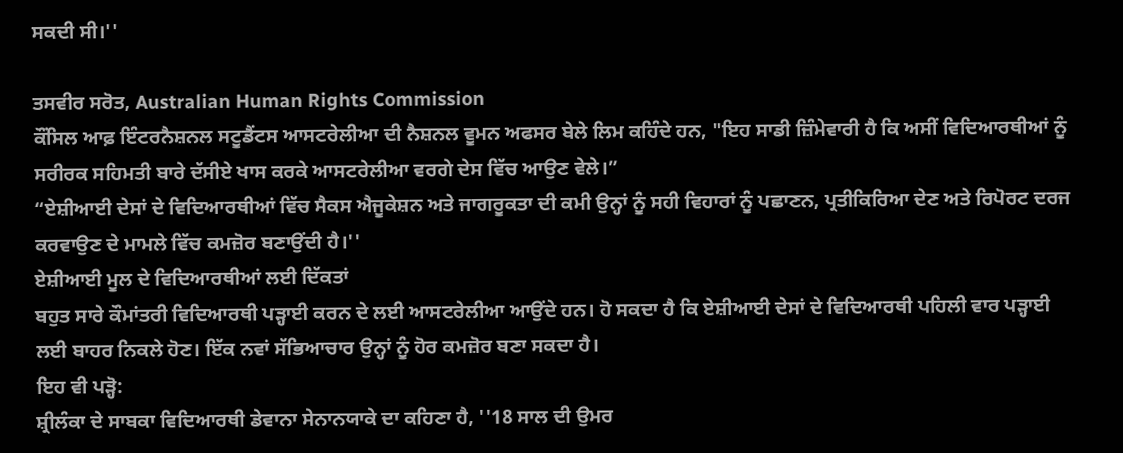ਸਕਦੀ ਸੀ।''

ਤਸਵੀਰ ਸਰੋਤ, Australian Human Rights Commission
ਕੌਂਸਿਲ ਆਫ਼ ਇੰਟਰਨੈਸ਼ਨਲ ਸਟੂਡੈਂਟਸ ਆਸਟਰੇਲੀਆ ਦੀ ਨੈਸ਼ਨਲ ਵੂਮਨ ਅਫਸਰ ਬੇਲੇ ਲਿਮ ਕਹਿੰਦੇ ਹਨ, "ਇਹ ਸਾਡੀ ਜ਼ਿੰਮੇਵਾਰੀ ਹੈ ਕਿ ਅਸੀਂ ਵਿਦਿਆਰਥੀਆਂ ਨੂੰ ਸਰੀਰਕ ਸਹਿਮਤੀ ਬਾਰੇ ਦੱਸੀਏ ਖਾਸ ਕਰਕੇ ਆਸਟਰੇਲੀਆ ਵਰਗੇ ਦੇਸ ਵਿੱਚ ਆਉਣ ਵੇਲੇ।”
“ਏਸ਼ੀਆਈ ਦੇਸਾਂ ਦੇ ਵਿਦਿਆਰਥੀਆਂ ਵਿੱਚ ਸੈਕਸ ਐਜੂਕੇਸ਼ਨ ਅਤੇ ਜਾਗਰੂਕਤਾ ਦੀ ਕਮੀ ਉਨ੍ਹਾਂ ਨੂੰ ਸਹੀ ਵਿਹਾਰਾਂ ਨੂੰ ਪਛਾਣਨ, ਪ੍ਰਤੀਕਿਰਿਆ ਦੇਣ ਅਤੇ ਰਿਪੋਰਟ ਦਰਜ ਕਰਵਾਉਣ ਦੇ ਮਾਮਲੇ ਵਿੱਚ ਕਮਜ਼ੋਰ ਬਣਾਉਂਦੀ ਹੈ।''
ਏਸ਼ੀਆਈ ਮੂਲ ਦੇ ਵਿਦਿਆਰਥੀਆਂ ਲਈ ਦਿੱਕਤਾਂ
ਬਹੁਤ ਸਾਰੇ ਕੌਮਾਂਤਰੀ ਵਿਦਿਆਰਥੀ ਪੜ੍ਹਾਈ ਕਰਨ ਦੇ ਲਈ ਆਸਟਰੇਲੀਆ ਆਉਂਦੇ ਹਨ। ਹੋ ਸਕਦਾ ਹੈ ਕਿ ਏਸ਼ੀਆਈ ਦੇਸਾਂ ਦੇ ਵਿਦਿਆਰਥੀ ਪਹਿਲੀ ਵਾਰ ਪੜ੍ਹਾਈ ਲਈ ਬਾਹਰ ਨਿਕਲੇ ਹੋਣ। ਇੱਕ ਨਵਾਂ ਸੱਭਿਆਚਾਰ ਉਨ੍ਹਾਂ ਨੂੰ ਹੋਰ ਕਮਜ਼ੋਰ ਬਣਾ ਸਕਦਾ ਹੈ।
ਇਹ ਵੀ ਪੜ੍ਹੋ:
ਸ਼੍ਰੀਲੰਕਾ ਦੇ ਸਾਬਕਾ ਵਿਦਿਆਰਥੀ ਡੇਵਾਨਾ ਸੇਨਾਨਯਾਕੇ ਦਾ ਕਹਿਣਾ ਹੈ, ''18 ਸਾਲ ਦੀ ਉਮਰ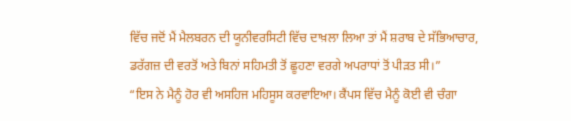ਵਿੱਚ ਜਦੋਂ ਮੈਂ ਮੈਲਬਰਨ ਦੀ ਯੂਨੀਵਰਸਿਟੀ ਵਿੱਚ ਦਾਖ਼ਲਾ ਲਿਆ ਤਾਂ ਮੈਂ ਸ਼ਰਾਬ ਦੇ ਸੱਭਿਆਚਾਰ, ਡਰੱਗਜ਼ ਦੀ ਵਰਤੋਂ ਅਤੇ ਬਿਨਾਂ ਸਹਿਮਤੀ ਤੋਂ ਛੂਹਣਾ ਵਰਗੇ ਅਪਰਾਧਾਂ ਤੋਂ ਪੀੜਤ ਸੀ।”
“ਇਸ ਨੇ ਮੈਨੂੰ ਹੋਰ ਵੀ ਅਸਹਿਜ ਮਹਿਸੂਸ ਕਰਵਾਇਆ। ਕੈਂਪਸ ਵਿੱਚ ਮੈਨੂੰ ਕੋਈ ਵੀ ਚੰਗਾ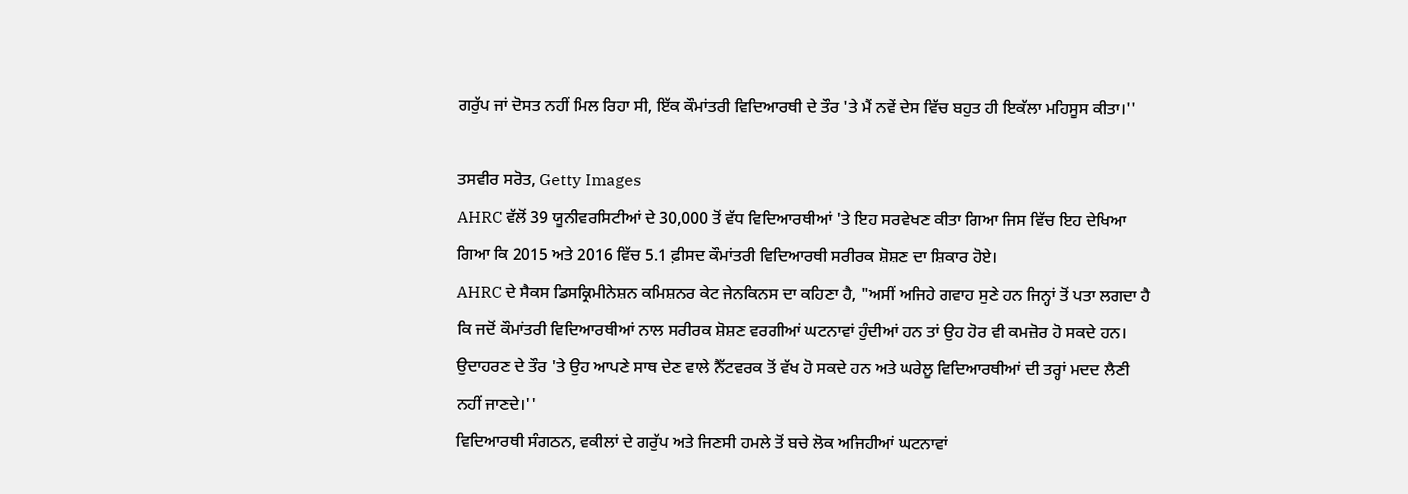ਗਰੁੱਪ ਜਾਂ ਦੋਸਤ ਨਹੀਂ ਮਿਲ ਰਿਹਾ ਸੀ, ਇੱਕ ਕੌਮਾਂਤਰੀ ਵਿਦਿਆਰਥੀ ਦੇ ਤੌਰ 'ਤੇ ਮੈਂ ਨਵੇਂ ਦੇਸ ਵਿੱਚ ਬਹੁਤ ਹੀ ਇਕੱਲਾ ਮਹਿਸੂਸ ਕੀਤਾ।''

ਤਸਵੀਰ ਸਰੋਤ, Getty Images
AHRC ਵੱਲੋਂ 39 ਯੂਨੀਵਰਸਿਟੀਆਂ ਦੇ 30,000 ਤੋਂ ਵੱਧ ਵਿਦਿਆਰਥੀਆਂ 'ਤੇ ਇਹ ਸਰਵੇਖਣ ਕੀਤਾ ਗਿਆ ਜਿਸ ਵਿੱਚ ਇਹ ਦੇਖਿਆ ਗਿਆ ਕਿ 2015 ਅਤੇ 2016 ਵਿੱਚ 5.1 ਫ਼ੀਸਦ ਕੌਮਾਂਤਰੀ ਵਿਦਿਆਰਥੀ ਸਰੀਰਕ ਸ਼ੋਸ਼ਣ ਦਾ ਸ਼ਿਕਾਰ ਹੋਏ।
AHRC ਦੇ ਸੈਕਸ ਡਿਸਕ੍ਰਿਮੀਨੇਸ਼ਨ ਕਮਿਸ਼ਨਰ ਕੇਟ ਜੇਨਕਿਨਸ ਦਾ ਕਹਿਣਾ ਹੈ, "ਅਸੀਂ ਅਜਿਹੇ ਗਵਾਹ ਸੁਣੇ ਹਨ ਜਿਨ੍ਹਾਂ ਤੋਂ ਪਤਾ ਲਗਦਾ ਹੈ ਕਿ ਜਦੋਂ ਕੌਮਾਂਤਰੀ ਵਿਦਿਆਰਥੀਆਂ ਨਾਲ ਸਰੀਰਕ ਸ਼ੋਸ਼ਣ ਵਰਗੀਆਂ ਘਟਨਾਵਾਂ ਹੁੰਦੀਆਂ ਹਨ ਤਾਂ ਉਹ ਹੋਰ ਵੀ ਕਮਜ਼ੋਰ ਹੋ ਸਕਦੇ ਹਨ। ਉਦਾਹਰਣ ਦੇ ਤੌਰ 'ਤੇ ਉਹ ਆਪਣੇ ਸਾਥ ਦੇਣ ਵਾਲੇ ਨੈੱਟਵਰਕ ਤੋਂ ਵੱਖ ਹੋ ਸਕਦੇ ਹਨ ਅਤੇ ਘਰੇਲੂ ਵਿਦਿਆਰਥੀਆਂ ਦੀ ਤਰ੍ਹਾਂ ਮਦਦ ਲੈਣੀ ਨਹੀਂ ਜਾਣਦੇ।''
ਵਿਦਿਆਰਥੀ ਸੰਗਠਨ, ਵਕੀਲਾਂ ਦੇ ਗਰੁੱਪ ਅਤੇ ਜਿਣਸੀ ਹਮਲੇ ਤੋਂ ਬਚੇ ਲੋਕ ਅਜਿਹੀਆਂ ਘਟਨਾਵਾਂ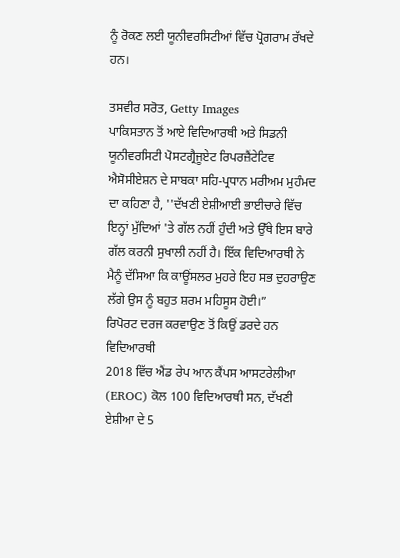ਨੂੰ ਰੋਕਣ ਲਈ ਯੂਨੀਵਰਸਿਟੀਆਂ ਵਿੱਚ ਪ੍ਰੋਗਰਾਮ ਰੱਖਦੇ ਹਨ।

ਤਸਵੀਰ ਸਰੋਤ, Getty Images
ਪਾਕਿਸਤਾਨ ਤੋਂ ਆਏ ਵਿਦਿਆਰਥੀ ਅਤੇ ਸਿਡਨੀ ਯੂਨੀਵਰਸਿਟੀ ਪੋਸਟਗ੍ਰੈਜੂਏਟ ਰਿਪਰਜ਼ੈਂਟੇਟਿਵ ਐਸੋਸੀਏਸ਼ਨ ਦੇ ਸਾਬਕਾ ਸਹਿ-ਪ੍ਰਧਾਨ ਮਰੀਅਮ ਮੁਹੰਮਦ ਦਾ ਕਹਿਣਾ ਹੈ, ''ਦੱਖਣੀ ਏਸ਼ੀਆਈ ਭਾਈਚਾਰੇ ਵਿੱਚ ਇਨ੍ਹਾਂ ਮੁੱਦਿਆਂ 'ਤੇ ਗੱਲ ਨਹੀਂ ਹੁੰਦੀ ਅਤੇ ਉੱਥੇ ਇਸ ਬਾਰੇ ਗੱਲ ਕਰਨੀ ਸੁਖਾਲੀ ਨਹੀਂ ਹੈ। ਇੱਕ ਵਿਦਿਆਰਥੀ ਨੇ ਮੈਨੂੰ ਦੱਸਿਆ ਕਿ ਕਾਊਂਸਲਰ ਮੁਹਰੇ ਇਹ ਸਭ ਦੁਹਰਾਉਣ ਲੱਗੇ ਉਸ ਨੂੰ ਬਹੁਤ ਸ਼ਰਮ ਮਹਿਸੂਸ ਹੋਈ।”
ਰਿਪੋਰਟ ਦਰਜ ਕਰਵਾਉਣ ਤੋਂ ਕਿਉਂ ਡਰਦੇ ਹਨ ਵਿਦਿਆਰਥੀ
2018 ਵਿੱਚ ਐਂਡ ਰੇਪ ਆਨ ਕੈਂਪਸ ਆਸਟਰੇਲੀਆ (EROC) ਕੋਲ 100 ਵਿਦਿਆਰਥੀ ਸਨ, ਦੱਖਣੀ ਏਸ਼ੀਆ ਦੇ 5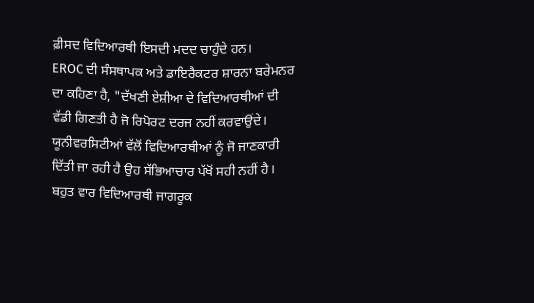ਫ਼ੀਸਦ ਵਿਦਿਆਰਥੀ ਇਸਦੀ ਮਦਦ ਚਾਹੁੰਦੇ ਹਨ।
EROC ਦੀ ਸੰਸਥਾਪਕ ਅਤੇ ਡਾਇਰੈਕਟਰ ਸ਼ਾਰਨਾ ਬਰੇਮਨਰ ਦਾ ਕਹਿਣਾ ਹੈ, "ਦੱਖਣੀ ਏਸ਼ੀਆ ਦੇ ਵਿਦਿਆਰਥੀਆਂ ਦੀ ਵੱਡੀ ਗਿਣਤੀ ਹੈ ਜੋ ਰਿਪੋਰਟ ਦਰਜ ਨਹੀਂ ਕਰਵਾਉਂਦੇ। ਯੂਨੀਵਰਸਿਟੀਆਂ ਵੱਲੋਂ ਵਿਦਿਆਰਥੀਆਂ ਨੂੰ ਜੋ ਜਾਣਕਾਰੀ ਦਿੱਤੀ ਜਾ ਰਹੀ ਹੈ ਉਹ ਸੱਭਿਆਚਾਰ ਪੱਖੋਂ ਸਹੀ ਨਹੀਂ ਹੈ। ਬਹੁਤ ਵਾਰ ਵਿਦਿਆਰਥੀ ਜਾਗਰੂਕ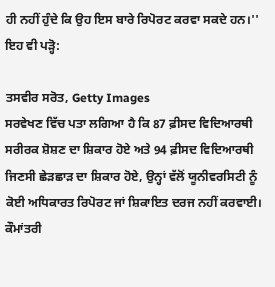ਹੀ ਨਹੀਂ ਹੁੰਦੇ ਕਿ ਉਹ ਇਸ ਬਾਰੇ ਰਿਪੋਰਟ ਕਰਵਾ ਸਕਦੇ ਹਨ।''
ਇਹ ਵੀ ਪੜ੍ਹੋ:

ਤਸਵੀਰ ਸਰੋਤ, Getty Images
ਸਰਵੇਖਣ ਵਿੱਚ ਪਤਾ ਲਗਿਆ ਹੈ ਕਿ 87 ਫ਼ੀਸਦ ਵਿਦਿਆਰਥੀ ਸਰੀਰਕ ਸ਼ੋਸ਼ਣ ਦਾ ਸ਼ਿਕਾਰ ਹੋਏ ਅਤੇ 94 ਫ਼ੀਸਦ ਵਿਦਿਆਰਥੀ ਜਿਣਸੀ ਛੇੜਛਾੜ ਦਾ ਸ਼ਿਕਾਰ ਹੋਏ, ਉਨ੍ਹਾਂ ਵੱਲੋਂ ਯੂਨੀਵਰਸਿਟੀ ਨੂੰ ਕੋਈ ਅਧਿਕਾਰਤ ਰਿਪੋਰਟ ਜਾਂ ਸ਼ਿਕਾਇਤ ਦਰਜ ਨਹੀਂ ਕਰਵਾਈ।
ਕੌਮਾਂਤਰੀ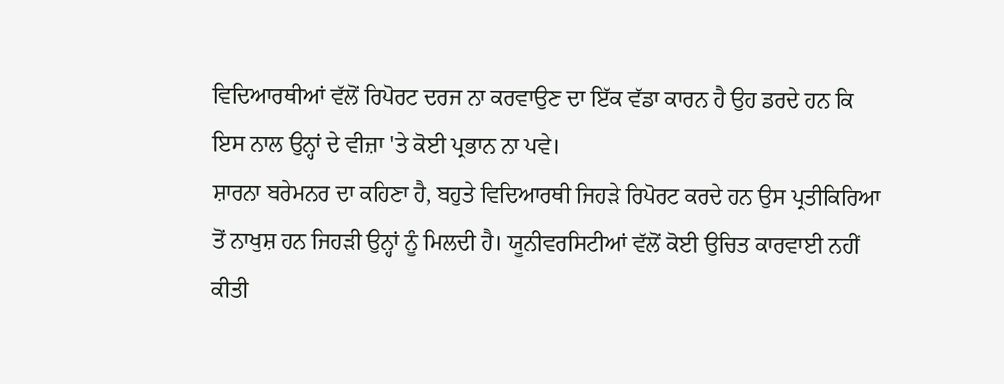ਵਿਦਿਆਰਥੀਆਂ ਵੱਲੋਂ ਰਿਪੋਰਟ ਦਰਜ ਨਾ ਕਰਵਾਉਣ ਦਾ ਇੱਕ ਵੱਡਾ ਕਾਰਨ ਹੈ ਉਹ ਡਰਦੇ ਹਨ ਕਿ ਇਸ ਨਾਲ ਉਨ੍ਹਾਂ ਦੇ ਵੀਜ਼ਾ 'ਤੇ ਕੋਈ ਪ੍ਰਭਾਨ ਨਾ ਪਵੇ।
ਸ਼ਾਰਨਾ ਬਰੇਮਨਰ ਦਾ ਕਹਿਣਾ ਹੈ, ਬਹੁਤੇ ਵਿਦਿਆਰਥੀ ਜਿਹੜੇ ਰਿਪੋਰਟ ਕਰਦੇ ਹਨ ਉਸ ਪ੍ਰਤੀਕਿਰਿਆ ਤੋਂ ਨਾਖੁਸ਼ ਹਨ ਜਿਹੜੀ ਉਨ੍ਹਾਂ ਨੂੰ ਮਿਲਦੀ ਹੈ। ਯੂਨੀਵਰਸਿਟੀਆਂ ਵੱਲੋਂ ਕੋਈ ਉਚਿਤ ਕਾਰਵਾਈ ਨਹੀਂ ਕੀਤੀ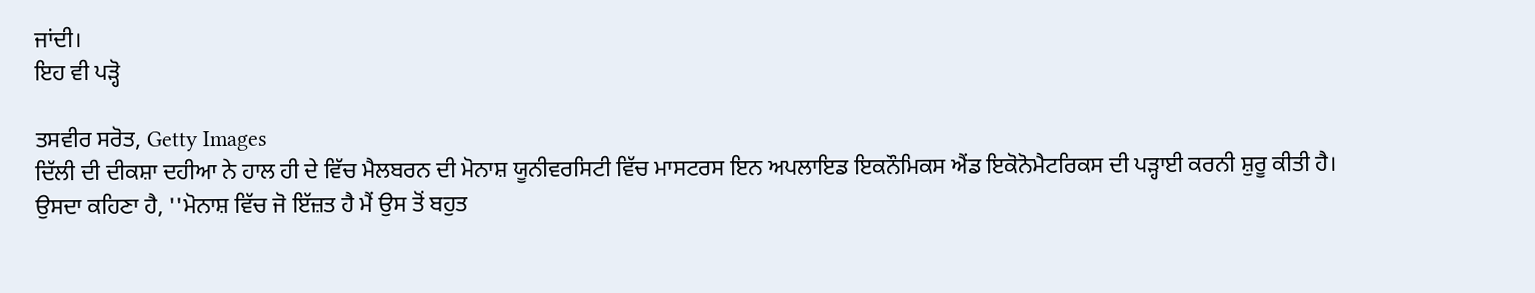ਜਾਂਦੀ।
ਇਹ ਵੀ ਪੜ੍ਹੋ

ਤਸਵੀਰ ਸਰੋਤ, Getty Images
ਦਿੱਲੀ ਦੀ ਦੀਕਸ਼ਾ ਦਹੀਆ ਨੇ ਹਾਲ ਹੀ ਦੇ ਵਿੱਚ ਮੈਲਬਰਨ ਦੀ ਮੋਨਾਸ਼ ਯੂਨੀਵਰਸਿਟੀ ਵਿੱਚ ਮਾਸਟਰਸ ਇਨ ਅਪਲਾਇਡ ਇਕਨੌਮਿਕਸ ਐਂਡ ਇਕੋਨੋਮੈਟਰਿਕਸ ਦੀ ਪੜ੍ਹਾਈ ਕਰਨੀ ਸ਼ੁਰੂ ਕੀਤੀ ਹੈ।
ਉਸਦਾ ਕਹਿਣਾ ਹੈ, ''ਮੋਨਾਸ਼ ਵਿੱਚ ਜੋ ਇੱਜ਼ਤ ਹੈ ਮੈਂ ਉਸ ਤੋਂ ਬਹੁਤ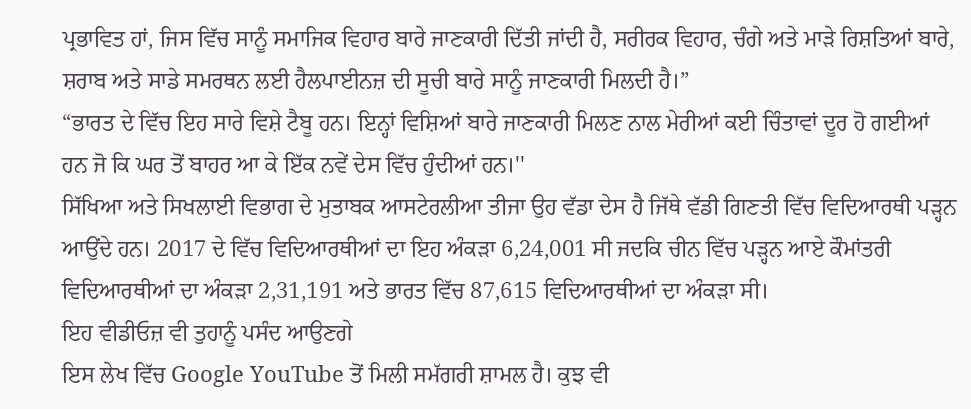ਪ੍ਰਭਾਵਿਤ ਹਾਂ, ਜਿਸ ਵਿੱਚ ਸਾਨੂੰ ਸਮਾਜਿਕ ਵਿਹਾਰ ਬਾਰੇ ਜਾਣਕਾਰੀ ਦਿੱਤੀ ਜਾਂਦੀ ਹੈ, ਸਰੀਰਕ ਵਿਹਾਰ, ਚੰਗੇ ਅਤੇ ਮਾੜੇ ਰਿਸ਼ਤਿਆਂ ਬਾਰੇ, ਸ਼ਰਾਬ ਅਤੇ ਸਾਡੇ ਸਮਰਥਨ ਲਈ ਹੈਲਪਾਈਨਜ਼ ਦੀ ਸੂਚੀ ਬਾਰੇ ਸਾਨੂੰ ਜਾਣਕਾਰੀ ਮਿਲਦੀ ਹੈ।”
“ਭਾਰਤ ਦੇ ਵਿੱਚ ਇਹ ਸਾਰੇ ਵਿਸ਼ੇ ਟੈਬੂ ਹਨ। ਇਨ੍ਹਾਂ ਵਿਸ਼ਿਆਂ ਬਾਰੇ ਜਾਣਕਾਰੀ ਮਿਲਣ ਨਾਲ ਮੇਰੀਆਂ ਕਈ ਚਿੰਤਾਵਾਂ ਦੂਰ ਹੋ ਗਈਆਂ ਹਨ ਜੋ ਕਿ ਘਰ ਤੋਂ ਬਾਹਰ ਆ ਕੇ ਇੱਕ ਨਵੇਂ ਦੇਸ ਵਿੱਚ ਹੁੰਦੀਆਂ ਹਨ।''
ਸਿੱਖਿਆ ਅਤੇ ਸਿਖਲਾਈ ਵਿਭਾਗ ਦੇ ਮੁਤਾਬਕ ਆਸਟੇਰਲੀਆ ਤੀਜਾ ਉਹ ਵੱਡਾ ਦੇਸ ਹੈ ਜਿੱਥੇ ਵੱਡੀ ਗਿਣਤੀ ਵਿੱਚ ਵਿਦਿਆਰਥੀ ਪੜ੍ਹਨ ਆਉਂਦੇ ਹਨ। 2017 ਦੇ ਵਿੱਚ ਵਿਦਿਆਰਥੀਆਂ ਦਾ ਇਹ ਅੰਕੜਾ 6,24,001 ਸੀ ਜਦਕਿ ਚੀਨ ਵਿੱਚ ਪੜ੍ਹਨ ਆਏ ਕੌਮਾਂਤਰੀ ਵਿਦਿਆਰਥੀਆਂ ਦਾ ਅੰਕੜਾ 2,31,191 ਅਤੇ ਭਾਰਤ ਵਿੱਚ 87,615 ਵਿਦਿਆਰਥੀਆਂ ਦਾ ਅੰਕੜਾ ਸੀ।
ਇਹ ਵੀਡੀਓਜ਼ ਵੀ ਤੁਹਾਨੂੰ ਪਸੰਦ ਆਉਣਗੇ
ਇਸ ਲੇਖ ਵਿੱਚ Google YouTube ਤੋਂ ਮਿਲੀ ਸਮੱਗਰੀ ਸ਼ਾਮਲ ਹੈ। ਕੁਝ ਵੀ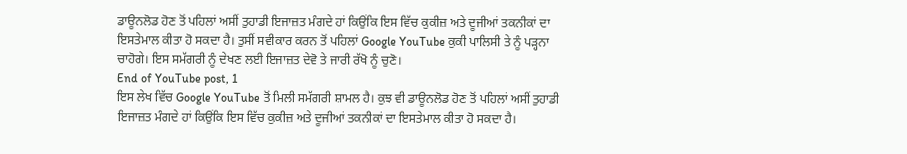ਡਾਊਨਲੋਡ ਹੋਣ ਤੋਂ ਪਹਿਲਾਂ ਅਸੀਂ ਤੁਹਾਡੀ ਇਜਾਜ਼ਤ ਮੰਗਦੇ ਹਾਂ ਕਿਉਂਕਿ ਇਸ ਵਿੱਚ ਕੁਕੀਜ਼ ਅਤੇ ਦੂਜੀਆਂ ਤਕਨੀਕਾਂ ਦਾ ਇਸਤੇਮਾਲ ਕੀਤਾ ਹੋ ਸਕਦਾ ਹੈ। ਤੁਸੀਂ ਸਵੀਕਾਰ ਕਰਨ ਤੋਂ ਪਹਿਲਾਂ Google YouTube ਕੁਕੀ ਪਾਲਿਸੀ ਤੇ ਨੂੰ ਪੜ੍ਹਨਾ ਚਾਹੋਗੇ। ਇਸ ਸਮੱਗਰੀ ਨੂੰ ਦੇਖਣ ਲਈ ਇਜਾਜ਼ਤ ਦੇਵੋ ਤੇ ਜਾਰੀ ਰੱਖੋ ਨੂੰ ਚੁਣੋ।
End of YouTube post, 1
ਇਸ ਲੇਖ ਵਿੱਚ Google YouTube ਤੋਂ ਮਿਲੀ ਸਮੱਗਰੀ ਸ਼ਾਮਲ ਹੈ। ਕੁਝ ਵੀ ਡਾਊਨਲੋਡ ਹੋਣ ਤੋਂ ਪਹਿਲਾਂ ਅਸੀਂ ਤੁਹਾਡੀ ਇਜਾਜ਼ਤ ਮੰਗਦੇ ਹਾਂ ਕਿਉਂਕਿ ਇਸ ਵਿੱਚ ਕੁਕੀਜ਼ ਅਤੇ ਦੂਜੀਆਂ ਤਕਨੀਕਾਂ ਦਾ ਇਸਤੇਮਾਲ ਕੀਤਾ ਹੋ ਸਕਦਾ ਹੈ।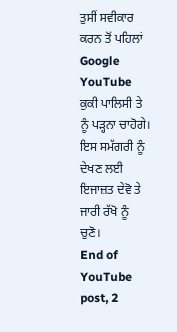ਤੁਸੀਂ ਸਵੀਕਾਰ ਕਰਨ ਤੋਂ ਪਹਿਲਾਂ Google YouTube ਕੁਕੀ ਪਾਲਿਸੀ ਤੇ ਨੂੰ ਪੜ੍ਹਨਾ ਚਾਹੋਗੇ। ਇਸ ਸਮੱਗਰੀ ਨੂੰ ਦੇਖਣ ਲਈ ਇਜਾਜ਼ਤ ਦੇਵੋ ਤੇ ਜਾਰੀ ਰੱਖੋ ਨੂੰ ਚੁਣੋ।
End of YouTube post, 2